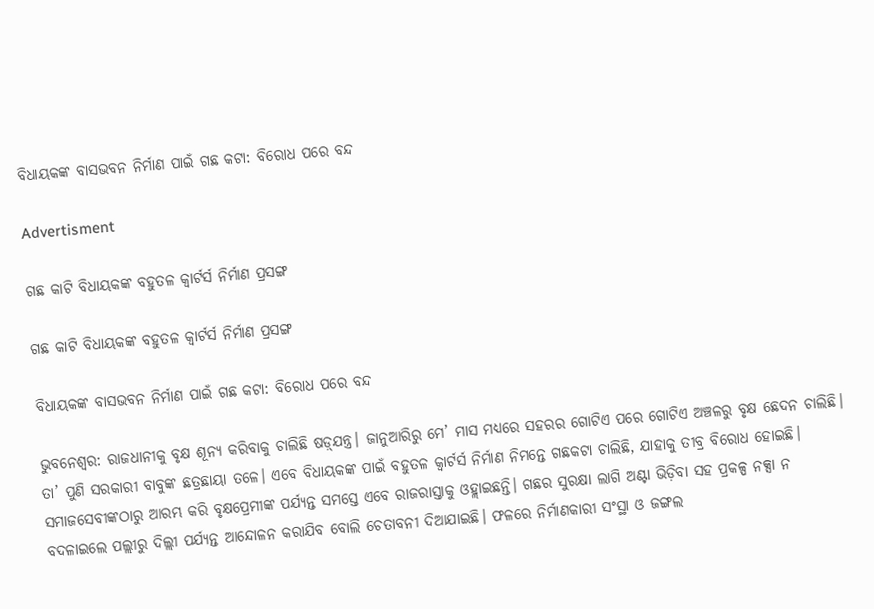ବିଧାୟକଙ୍କ ବାସଭବନ ନିର୍ମାଣ ପାଇଁ ଗଛ କଟା: ବିରୋଧ ପରେ ବନ୍ଦ

Advertisment

ଗଛ କାଟି ବିଧାୟକଙ୍କ ବହୁତଳ କ୍ବାର୍ଟର୍ସ ନିର୍ମାଣ ପ୍ରସଙ୍ଗ

ଗଛ କାଟି ବିଧାୟକଙ୍କ ବହୁତଳ କ୍ବାର୍ଟର୍ସ ନିର୍ମାଣ ପ୍ରସଙ୍ଗ

ବିଧାୟକଙ୍କ ବାସଭବନ ନିର୍ମାଣ ପାଇଁ ଗଛ କଟା: ବିରୋଧ ପରେ ବନ୍ଦ

ଭୁବନେଶ୍ବର: ରାଜଧାନୀକୁ ବୃକ୍ଷ ଶୂନ୍ୟ କରିବାକୁ ଚାଲିଛି ଷଡ଼୍‌ଯନ୍ତ୍ର। ଜାନୁଆରିରୁ ମେ’ ମାସ ମଧ୍ୟରେ ସହରର ଗୋଟିଏ ପରେ ଗୋଟିଏ ଅଞ୍ଚଳରୁ ବୃକ୍ଷ ଛେଦନ ଚାଲିଛି। ତା’ ପୁଣି ସରକାରୀ ବାବୁଙ୍କ ଛତ୍ରଛାୟା ତଳେ। ଏବେ ବିଧାୟକଙ୍କ ପାଇଁ ବହୁତଳ କ୍ବାର୍ଟର୍ସ ନିର୍ମାଣ ନିମନ୍ତେ ଗଛକଟା ଚାଲିଛି, ଯାହାକୁ ତୀବ୍ର ବିରୋଧ ହୋଇଛି। ସମାଜସେବୀଙ୍କଠାରୁ ଆରମ୍ଭ କରି ବୃକ୍ଷପ୍ରେମୀଙ୍କ ପର୍ଯ୍ୟନ୍ତ ସମସ୍ତେ ଏବେ ରାଜରାସ୍ତାକୁ ଓହ୍ଲାଇଛନ୍ତି। ଗଛର ସୁରକ୍ଷା ଲାଗି ଅଣ୍ଟା ଭିଡ଼ିବା ସହ ପ୍ରକଳ୍ପ ନକ୍ସା ନ ବଦଳାଇଲେ ପଲ୍ଲୀରୁ ଦିଲ୍ଲୀ ପର୍ଯ୍ୟନ୍ତ ଆନ୍ଦୋଳନ କରାଯିବ ବୋଲି ଚେତାବନୀ ଦିଆଯାଇଛି। ଫଳରେ ନିର୍ମାଣକାରୀ ସଂସ୍ଥା ଓ ଜଙ୍ଗଲ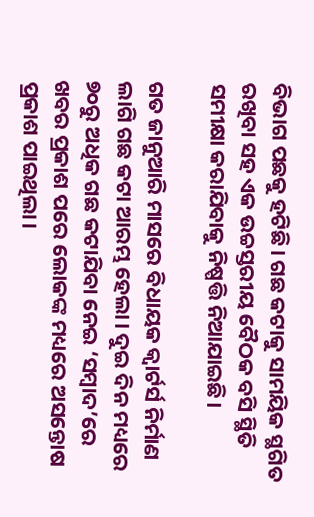ବିଭାଗ ପଛକୁ ହଟିଛି। ଗଛ କଟାକୁ ସାମୟିକ ସ୍ଥଗିତ ରଖିବା ସହ ଏକ ଉଚ୍ଚସ୍ତରୀୟ ବୈଠକ ବସି ସ୍ଥିତି ସମୀକ୍ଷା କରାଯିବାକୁ ନିଷ୍ପତ୍ତି ନିଆଯାଇଛି।

ଗତ ଜାନୁଆରି ମାସରେ ବିଧାୟକ କ୍ବାର୍ଟର୍ସ ନିର୍ମାଣ ଲାଗି ଗଛ କଟା ଆରମ୍ଭ ହେଲା। ଦୁଇ ଦିନ ମଧ୍ୟରେ ୭୦ରୁ ଅଧିକ ଗଛ କଟାଯିବା ନେଇ ‘ସମ୍ବାଦ’ରେ ଖବର ପ୍ରକାଶ ପରେ ଲୋକଙ୍କ ମଧ୍ୟରେ ଅସନ୍ତୋଷ ପ୍ରକାଶ ପାଇଥିଲା।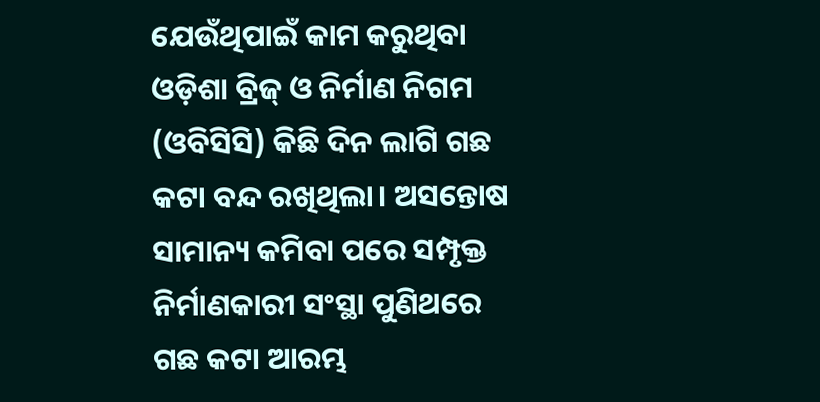ଯେଉଁଥିପାଇଁ କାମ କରୁଥିବା ଓଡ଼ିଶା ବ୍ରିଜ୍ ଓ ନିର୍ମାଣ ନିଗମ (ଓବିସିସି) କିଛି ଦିନ ଲାଗି ଗଛ କଟା ବନ୍ଦ ରଖିଥିଲା। ଅସନ୍ତୋଷ ସାମାନ୍ୟ କମିବା ପରେ ସମ୍ପୃକ୍ତ ନିର୍ମାଣକାରୀ ସଂସ୍ଥା ପୁଣିଥରେ ଗଛ କଟା ଆରମ୍ଭ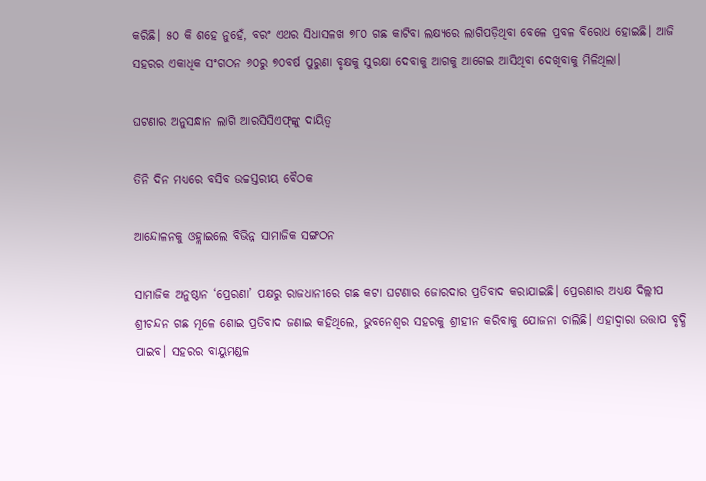କରିଛି। ୫୦ କି ଶହେ ନୁହେଁ, ବରଂ ଏଥର ସିଧାସଳଖ ୭୮୦ ଗଛ କାଟିବା ଲକ୍ଷ୍ୟରେ ଲାଗିପଡ଼ିଥିବା ବେଳେ ପ୍ରବଳ ବିରୋଧ ହୋଇଛି। ଆଜି ସହରର ଏକାଧିକ ସଂଗଠନ ୬୦ରୁ ୭୦ବର୍ଷ ପୁରୁଣା ବୃକ୍ଷକୁ ସୁରକ୍ଷା ଦେବାକୁ ଆଗକୁ ଆଗେଇ ଆସିଥିବା ଦେଖିବାକୁ ମିଳିଥିଲା।

ଘଟଣାର ଅନୁସନ୍ଧାନ ଲାଗି ଆରସିସିଏଫ୍‌ଙ୍କୁ ଦାୟିତ୍ବ

ତିନି ଦିନ ମଧ୍ୟରେ ବସିବ ଉଚ୍ଚସ୍ତରୀୟ ବୈଠକ

ଆନ୍ଦୋଳନକୁ ଓହ୍ଲାଇଲେ ବିଭିନ୍ନ ସାମାଜିକ ସଙ୍ଗଠନ

ସାମାଜିକ ଅନୁଷ୍ଠାନ ‘ପ୍ରେରଣା’ ପକ୍ଷରୁ ରାଜଧାନୀରେ ଗଛ କଟା ଘଟଣାର ଜୋରଦାର ପ୍ରତିବାଦ କରାଯାଇଛି। ପ୍ରେରଣାର ଅଧ୍ୟକ୍ଷ ଦିଲ୍ଲୀପ ଶ୍ରୀଚନ୍ଦନ ଗଛ ମୂଳେ ଶୋଇ ପ୍ରତିବାଦ ଜଣାଇ କହିଥିଲେ, ଭୁବନେଶ୍ୱର ସହରକୁ ଶ୍ରୀହୀନ କରିବାକୁ ଯୋଜନା ଚାଲିଛି। ଏହାଦ୍ବାରା ଉତ୍ତାପ ବୃଦ୍ଧି ପାଇବ। ସହରର ବାୟୁମଣ୍ଡଳ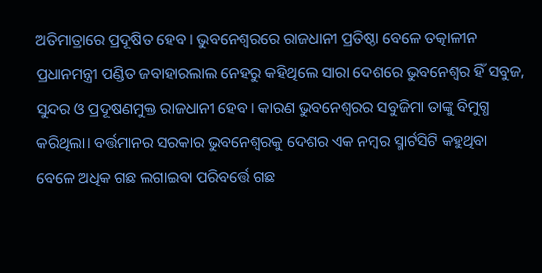ଅତିମାତ୍ରାରେ ପ୍ରଦୂଷିତ ହେବ। ଭୁବନେଶ୍ୱରରେ ରାଜଧାନୀ ପ୍ରତିଷ୍ଠା ବେଳେ ତତ୍କାଳୀନ ପ୍ରଧାନମନ୍ତ୍ରୀ ପଣ୍ଡିତ ଜବାହାରଲାଲ ନେହରୁ କହିଥିଲେ ସାରା ଦେଶରେ ଭୁବନେଶ୍ୱର ହିଁ ସବୁଜ, ସୁନ୍ଦର ଓ ପ୍ରଦୂଷଣମୁକ୍ତ ରାଜଧାନୀ ହେବ। କାରଣ ଭୁବନେଶ୍ୱରର ସବୁଜିମା ତାଙ୍କୁ ବିମୁଗ୍ଧ କରିଥିଲା। ବର୍ତ୍ତମାନର ସରକାର ଭୁବନେଶ୍ୱରକୁ ଦେଶର ଏକ ନମ୍ବର ସ୍ମାର୍ଟସିଟି କହୁଥିବା ବେଳେ ଅଧିକ ଗଛ ଲଗାଇବା ପରିବର୍ତ୍ତେ ଗଛ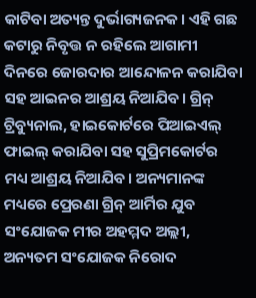କାଟିବା ଅତ୍ୟନ୍ତ ଦୁର୍ଭାଗ୍ୟଜନକ। ଏହି ଗଛ କଟାରୁ ନିବୃତ୍ତ ନ ରହିଲେ ଆଗାମୀ ଦିନରେ ଜୋରଦାର ଆନ୍ଦୋଳନ କରାଯିବା ସହ ଆଇନର ଆଶ୍ରୟ ନିଆଯିବ। ଗ୍ରିନ୍ ଟ୍ରିବ୍ୟୁନାଲ, ହାଇକୋର୍ଟରେ ପିଆଇଏଲ୍ ଫାଇଲ୍ କରାଯିବା ସହ ସୁପ୍ରିମକୋର୍ଟର ମଧ୍ୟ ଆଶ୍ରୟ ନିଆଯିବ। ଅନ୍ୟମାନଙ୍କ ମଧ୍ୟରେ ପ୍ରେରଣା ଗ୍ରିନ୍ ଆର୍ମିର ଯୁବ ସଂଯୋଜକ ମୀର ଅହମ୍ମଦ ଅଲ୍ଲୀ, ଅନ୍ୟତମ ସଂଯୋଜକ ନିରୋଦ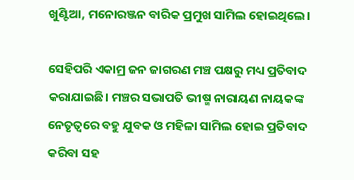ଖୁଣ୍ଟିଆ, ମନୋରଞ୍ଜନ ବାରିକ ପ୍ରମୁଖ ସାମିଲ ହୋଇଥିଲେ।

ସେହିପରି ଏକାମ୍ର ଜନ ଜାଗରଣ ମଞ୍ଚ ପକ୍ଷରୁ ମଧ୍ୟ ପ୍ରତିବାଦ କରାଯାଇଛି। ମଞ୍ଚର ସଭାପତି ଭୀଷ୍ମ ନାରାୟଣ ନାୟକଙ୍କ ନେତୃତ୍ବରେ ବହୁ ଯୁବକ ଓ ମହିଳା ସାମିଲ ହୋଇ ପ୍ରତିବାଦ କରିବା ସହ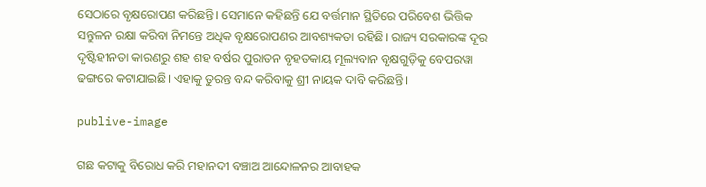ସେଠାରେ ବୃକ୍ଷରୋପଣ କରିଛନ୍ତି। ସେମାନେ କହିଛନ୍ତି ଯେ ବର୍ତ୍ତମାନ ସ୍ଥିତିରେ ପରିବେଶ ଭିତ୍ତିକ ସନ୍ତୁଳନ ରକ୍ଷା କରିବା ନିମନ୍ତେ ଅଧିକ ବୃକ୍ଷରୋପଣର ଆବଶ୍ୟକତା ରହିଛି। ରାଜ୍ୟ ସରକାରଙ୍କ ଦୂର ଦୃଷ୍ଟିହୀନତା କାରଣରୁ ଶହ ଶହ ବର୍ଷର ପୁରାତନ ବୃହତକାୟ ମୂଲ୍ୟବାନ ବୃକ୍ଷଗୁଡ଼ିକୁ ବେପରୱା ଢଙ୍ଗରେ କଟାଯାଇଛି। ଏହାକୁ ତୁରନ୍ତ ବନ୍ଦ କରିବାକୁ ଶ୍ରୀ ନାୟକ ଦାବି କରିଛନ୍ତି।

publive-image

ଗଛ କଟାକୁ ବିରୋଧ କରି ମହାନଦୀ ବଞ୍ଚାଅ ଆନ୍ଦୋଳନର ଆବାହକ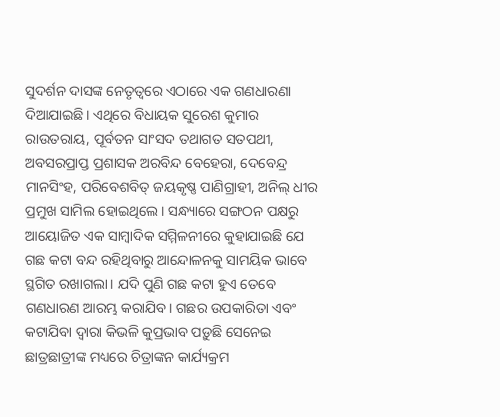ସୁଦର୍ଶନ ଦାସଙ୍କ ନେତୃତ୍ବରେ ଏଠାରେ ଏକ ଗଣଧାରଣା ଦିଆଯାଇଛି। ଏଥିରେ ବିଧାୟକ ସୁରେଶ କୁମାର ରାଉତରାୟ, ପୂର୍ବତନ ସାଂସଦ ତଥାଗତ ସତପଥୀ, ଅବସରପ୍ରାପ୍ତ ପ୍ରଶାସକ ଅରବିନ୍ଦ ବେହେରା, ଦେବେନ୍ଦ୍ର ମାନସିଂହ, ପରିବେଶବିତ୍‌ ଜୟକୃଷ୍ଣ ପାଣିଗ୍ରାହୀ, ଅନିଲ୍‌ ଧୀର ପ୍ରମୁଖ ସାମିଲ ହୋଇଥିଲେ। ସନ୍ଧ୍ୟାରେ ସଙ୍ଗଠନ ପକ୍ଷରୁ ଆୟୋଜିତ ଏକ ସାମ୍ବାଦିକ ସମ୍ମିଳନୀରେ କୁହାଯାଇଛି ଯେ ଗଛ କଟା ବନ୍ଦ ରହିଥିବାରୁ ଆନ୍ଦୋଳନକୁ ସାମୟିକ ଭାବେ ସ୍ଥଗିତ ରଖାଗଲା। ଯଦି ପୁଣି ଗଛ କଟା ହୁଏ ତେବେ ଗଣଧାରଣ ଆରମ୍ଭ କରାଯିବ। ଗଛର ଉପକାରିତା ଏବଂ କଟାଯିବା ଦ୍ବାରା କିଭଳି କୁପ୍ରଭାବ ପଡ଼ୁଛି ସେନେଇ ଛାତ୍ରଛାତ୍ରୀଙ୍କ ମଧ୍ୟରେ ଚିତ୍ରାଙ୍କନ କାର୍ଯ୍ୟକ୍ରମ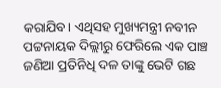କରାଯିବ। ଏଥିସହ ମୁଖ୍ୟମନ୍ତ୍ରୀ ନବୀନ ପଟ୍ଟନାୟକ ଦିଲ୍ଲୀରୁ ଫେରିଲେ ଏକ ପାଞ୍ଚ ଜଣିଆ ପ୍ରତିନିଧି ଦଳ ତାଙ୍କୁ ଭେଟି ଗଛ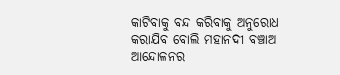କାଟିବାକୁ ବନ୍ଦ କରିବାକୁ ଅନୁରୋଧ କରାଯିବ ବୋଲି ମହାନଦୀ ବଞ୍ଚାଅ ଆନ୍ଦୋଳନର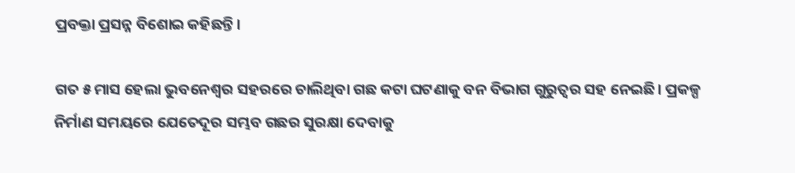ପ୍ରବକ୍ତା ପ୍ରସନ୍ନ ବି‌ଶୋଇ କହିଛନ୍ତି।

ଗତ ୫ ମାସ ହେଲା ଭୁବନେଶ୍ବର ସହରରେ ଚାଲିଥିବା ଗଛ କଟା ଘଟଣାକୁ ବନ ବିଭାଗ ଗୁରୁତ୍ବର ସହ ନେଇଛି। ପ୍ରକଳ୍ପ ନିର୍ମାଣ ସମୟରେ ଯେତେଦୂର ସମ୍ଭବ ଗଛର ସୁରକ୍ଷା ଦେବାକୁ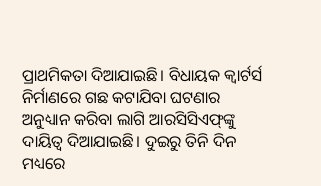ପ୍ରାଥମିକତା ଦିଆଯାଇଛି। ବିଧାୟକ କ୍ବାର୍ଟର୍ସ ନିର୍ମାଣରେ ଗଛ କଟାଯିବା ଘଟଣାର ଅନୁଧ୍ୟାନ କରିବା ଲାଗି ଆରସିସିଏଫ୍‌ଙ୍କୁ ଦାୟିତ୍ବ ଦିଆଯାଇଛି। ଦୁଇରୁ ତିନି ଦିନ ମଧ୍ୟରେ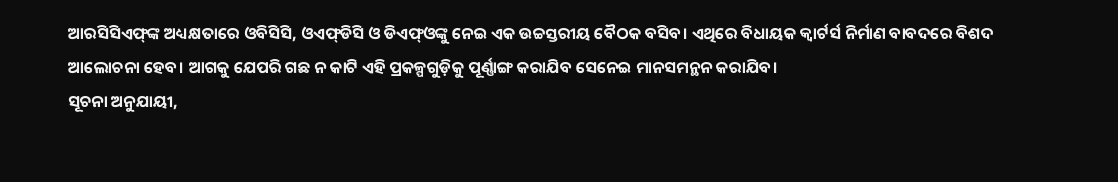ଆରସିସିଏଫ୍‌ଙ୍କ ଅଧ୍ୟକ୍ଷତାରେ ଓବିସିସି, ଓଏଫ୍‌ଡିସି ଓ ଡିଏଫ୍‌ଓଙ୍କୁ ନେଇ ଏକ ଉଚ୍ଚସ୍ତରୀୟ ବୈଠକ ବସିବ। ଏଥିରେ ବିଧାୟକ କ୍ବାର୍ଟର୍ସ ନିର୍ମାଣ ବାବଦରେ ବିଶଦ ଆଲୋଚନା ହେବ। ଆଗକୁ ଯେପରି ଗଛ ନ କାଟି ଏହି ପ୍ରକଳ୍ପଗୁଡ଼ିକୁ ପୂର୍ଣ୍ଣାଙ୍ଗ କରାଯିବ ସେନେଇ ମାନସମନ୍ଥନ କରାଯିବ।
ସୂଚନା ଅନୁଯାୟୀ,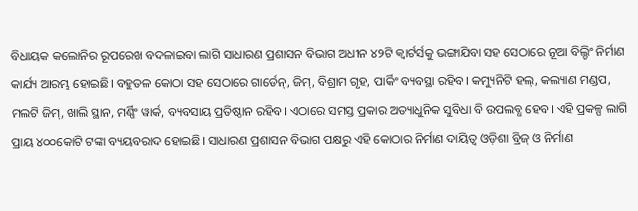ବିଧାୟକ କଲୋନିର ରୂପରେଖ ବଦଳାଇବା ଲାଗି ସାଧାରଣ ପ୍ରଶାସନ ବିଭାଗ ଅଧୀନ ୪୨ଟି କ୍ବାର୍ଟର୍ସକୁ ଭଙ୍ଗାଯିବା ସହ ସେଠାରେ ନୂଆ ବିଲ‌୍ଡିଂ ନିର୍ମାଣ କାର୍ଯ୍ୟ ଆରମ୍ଭ ହୋଇଛି। ବହୁତଳ କୋଠା ସହ ସେଠାରେ ଗାର୍ଡେନ୍‌, ଜିମ୍‌, ବିଶ୍ରାମ ଗୃହ, ପାର୍କିଂ ବ୍ୟବସ୍ଥା ରହିବ। କମ୍ୟୁନିଟି ହଲ୍‌, କଲ୍ୟାଣ ମଣ୍ଡପ, ମଲଟି ଜିମ୍‌, ଖାଲି ସ୍ଥାନ, ମର୍ଣ୍ଣିଂ ୱାର୍କ, ବ୍ୟବସାୟ ପ୍ରତିଷ୍ଠାନ ରହିବ। ଏଠାରେ ସମସ୍ତ ପ୍ରକାର ଅତ୍ୟାଧୁନିକ ସୁବିଧା ବି ଉପଲବ୍ଧ ହେବ। ଏହି ପ୍ରକଳ୍ପ ଲାଗି ପ୍ରାୟ ୪୦୦କୋଟି ଟଙ୍କା ବ୍ୟୟବରାଦ ହୋଇଛି। ସାଧାରଣ ପ୍ରଶାସନ ବିଭାଗ ପକ୍ଷରୁ ଏହି କୋଠାର ନିର୍ମାଣ ଦାୟିତ୍ବ ଓଡ଼ିଶା ବ୍ରିଜ୍ ଓ ନିର୍ମାଣ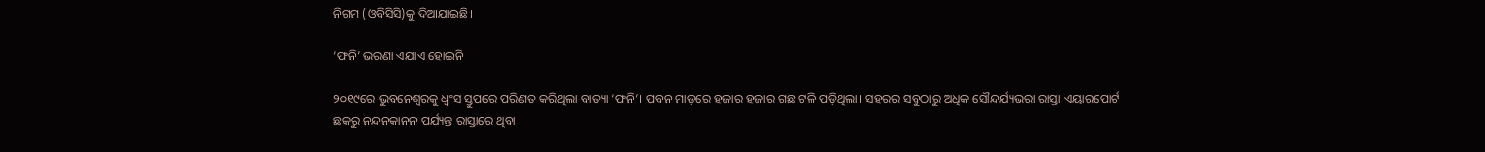ନିଗମ (ଓବିସିସି)କୁ ଦିଆଯାଇଛି।

‘ଫନି’ ଭରଣା ଏଯାଏ ହୋଇନି

୨୦୧୯ରେ ଭୁବନେଶ୍ବରକୁ ଧ୍ବଂସ ସ୍ତୁପରେ ପରିଣତ କରିଥିଲା ବାତ୍ୟା ‘ଫନି’। ପବନ ମାଡ଼ରେ ହଜାର ହଜାର ଗଛ ଟଳି ପଡ଼ିଥିଲା। ସହରର ସବୁଠାରୁ ଅଧିକ ସୌନ୍ଦର୍ଯ୍ୟଭରା ରାସ୍ତା ଏୟାରପୋର୍ଟ ଛକରୁ ନନ୍ଦନକାନନ ପର୍ଯ୍ୟନ୍ତ ରାସ୍ତାରେ ଥିବା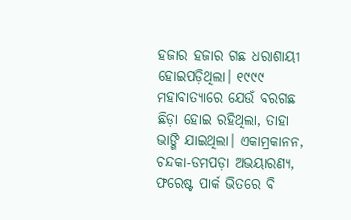ହଜାର ହଜାର ଗଛ ଧରାଶାୟୀ ହୋଇପଡ଼ିଥିଲା। ୧୯୯୯ ମହାବାତ୍ୟାରେ ଯେଉଁ ବରଗଛ ଛିଡ଼ା ହୋଇ ରହିଥିଲା, ତାହା ଭାଙ୍ଗି ଯାଇଥିଲା। ଏକାମ୍ରକାନନ, ଚନ୍ଦକା-ଡମପଡ଼ା ଅଭୟାରଣ୍ୟ, ଫରେଷ୍ଟ ପାର୍କ ଭିତରେ ବି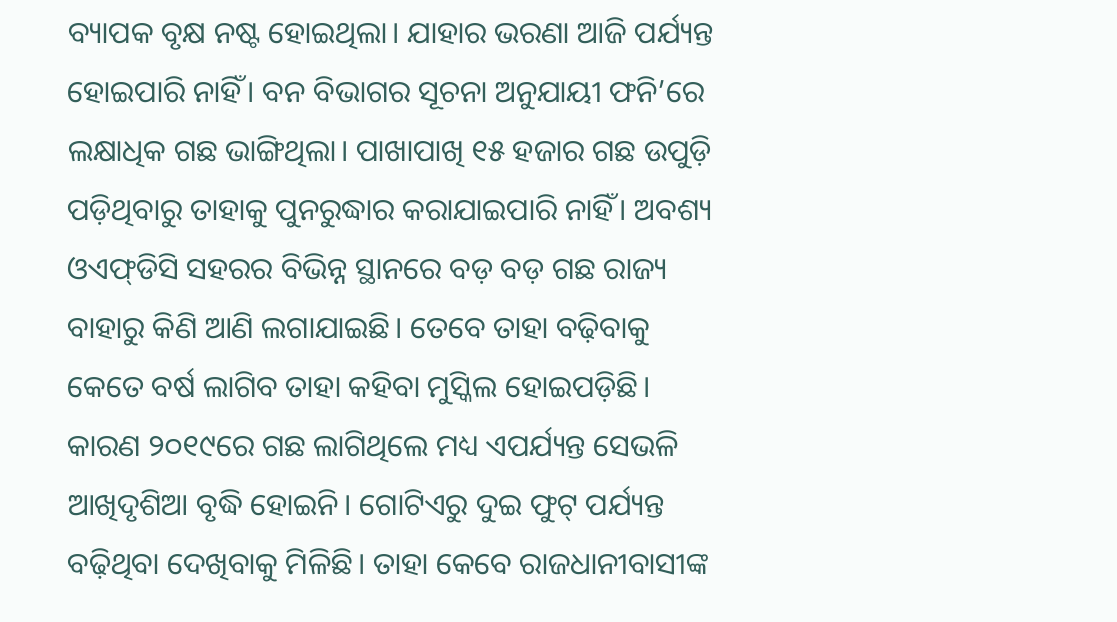ବ୍ୟାପକ ବୃକ୍ଷ ନଷ୍ଟ ହୋଇଥିଲା। ଯାହାର ଭରଣା ଆଜି ପର୍ଯ୍ୟନ୍ତ ହୋଇପାରି ନାହିଁ। ବନ ବିଭାଗର ସୂଚନା ଅନୁଯାୟୀ ଫନି’ରେ ଲକ୍ଷାଧିକ ଗଛ ଭାଙ୍ଗିଥିଲା। ପାଖାପାଖି ୧୫ ହଜାର ଗଛ ଉପୁଡ଼ି ପଡ଼ିଥିବାରୁ ତାହାକୁ ପୁନରୁଦ୍ଧାର କରାଯାଇପାରି ନାହିଁ। ଅବଶ୍ୟ ଓଏଫ୍‌ଡିସି ସହରର ବିଭିନ୍ନ ସ୍ଥାନରେ ବଡ଼ ବଡ଼ ଗଛ ରାଜ୍ୟ ବାହାରୁ କିଣି ଆଣି ଲଗାଯାଇଛି। ତେବେ ତାହା ବଢ଼ିବାକୁ କେତେ ବର୍ଷ ଲାଗିବ ତାହା କହିବା ମୁସ୍କିଲ ହୋଇପଡ଼ିଛି। କାରଣ ୨୦୧୯ରେ ଗଛ ଲାଗିଥିଲେ ମଧ୍ୟ ଏପର୍ଯ୍ୟନ୍ତ ସେଭଳି ଆଖିଦୃଶିଆ ବୃଦ୍ଧି ହୋଇନି। ଗୋଟିଏରୁ ଦୁଇ ଫୁଟ୍‌ ପର୍ଯ୍ୟନ୍ତ ବଢ଼ିଥିବା ଦେଖିବାକୁ ମିଳିଛି। ତାହା କେବେ ରାଜଧାନୀବାସୀଙ୍କ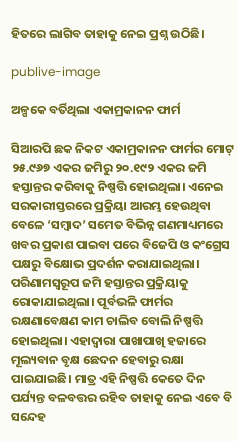ହିତରେ ଲାଗିବ ତାହାକୁ ନେଇ ପ୍ରଶ୍ନ ଉଠିଛି।

publive-image

ଅଳ୍ପକେ ବର୍ତିଥିଲା ଏକାମ୍ରକାନନ ଫାର୍ମ

ସିଆରପି ଛକ ନିକଟ ଏକାମ୍ରକାନନ ଫାର୍ମର ମୋଟ୍‌ ୨୫.୯୬୭ ଏକର ଜମିରୁ ୨୦.୧୯୨ ଏକର ଜମି ହସ୍ତାନ୍ତର କରିବାକୁ ନିଷ୍ପତ୍ତି ହୋଇଥିଲା। ଏନେଇ ସରକାରୀସ୍ତରରେ ପ୍ରକ୍ରିୟା ଆରମ୍ଭ ହେଉଥିବା ବେଳେ ‘ସମ୍ବାଦ’ ସମେତ ବିଭିନ୍ନ ଗଣମାଧ୍ୟମରେ ଖବର ପ୍ରକାଶ ପାଇବା ପରେ ବିଜେପି ଓ କଂଗ୍ରେସ ପକ୍ଷରୁ ବିକ୍ଷୋଭ ପ୍ରଦର୍ଶନ କରାଯାଇଥିଲା। ପରିଣାମସ୍ବରୂପ ଜମି ହସ୍ତାନ୍ତର ପ୍ରକ୍ରିୟାକୁ ରୋକାଯାଇଥିଲା। ପୂର୍ବଭଳି ଫାର୍ମର ରକ୍ଷଣାବେକ୍ଷଣ କାମ ଚାଲିବ ବୋଲି ନିଷ୍ପତ୍ତି ହୋଇଥିଲା। ଏହାଦ୍ବାରା ପାଖାପାଖି ହଜା‌ରେ ମୂଲ୍ୟବାନ ବୃକ୍ଷ ଛେଦନ ହେବାରୁ ରକ୍ଷା ପାଇଯାଇଛି। ମାତ୍ର ଏହି ନିଷ୍ପତ୍ତି କେତେ‌ ଦିନ ପର୍ଯ୍ୟନ୍ତ ବଳବତ୍ତର ରହିବ ତାହାକୁ ନେଇ ଏବେ ବି ସନ୍ଦେହ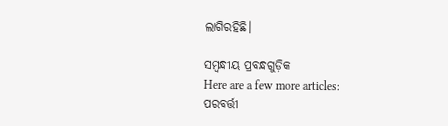ଲାଗିରହିଛି।

ସମ୍ବନ୍ଧୀୟ ପ୍ରବନ୍ଧଗୁଡ଼ିକ
Here are a few more articles:
ପରବର୍ତ୍ତୀ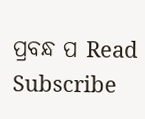ପ୍ରବନ୍ଧ ପ Read
Subscribe